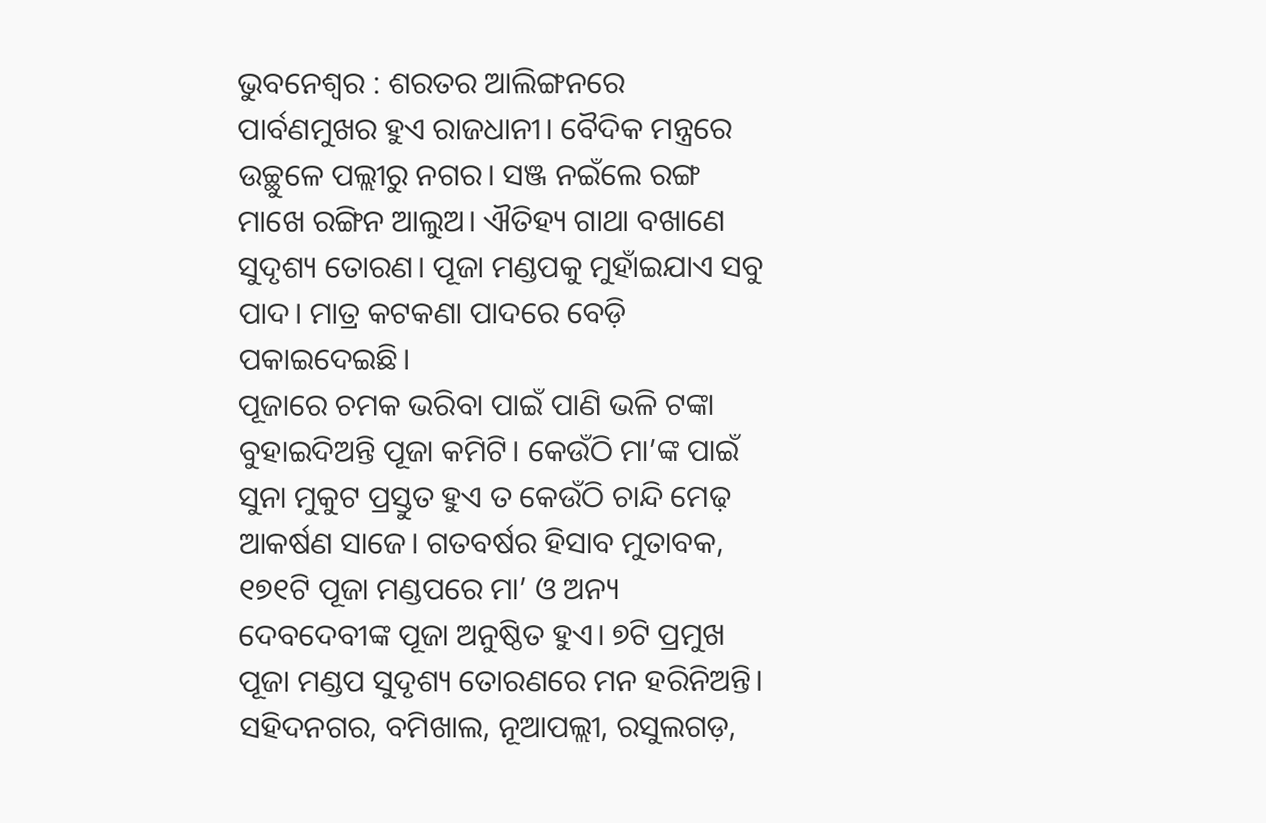ଭୁବନେଶ୍ୱର : ଶରତର ଆଲିଙ୍ଗନରେ ପାର୍ବଣମୁଖର ହୁଏ ରାଜଧାନୀ। ବୈଦିକ ମନ୍ତ୍ରରେ ଉଚ୍ଛୁଳେ ପଲ୍ଲୀରୁ ନଗର। ସଞ୍ଜ ନଇଁଲେ ରଙ୍ଗ ମାଖେ ରଙ୍ଗିନ ଆଲୁଅ। ଐତିହ୍ୟ ଗାଥା ବଖାଣେ ସୁଦୃଶ୍ୟ ତୋରଣ। ପୂଜା ମଣ୍ଡପକୁ ମୁହାଁଇଯାଏ ସବୁ ପାଦ। ମାତ୍ର କଟକଣା ପାଦରେ ବେଡ଼ି ପକାଇଦେଇଛି।
ପୂଜାରେ ଚମକ ଭରିବା ପାଇଁ ପାଣି ଭଳି ଟଙ୍କା ବୁହାଇଦିଅନ୍ତି ପୂଜା କମିଟି। କେଉଁଠି ମା’ଙ୍କ ପାଇଁ ସୁନା ମୁକୁଟ ପ୍ରସ୍ତୁତ ହୁଏ ତ କେଉଁଠି ଚାନ୍ଦି ମେଢ଼ ଆକର୍ଷଣ ସାଜେ। ଗତବର୍ଷର ହିସାବ ମୁତାବକ, ୧୭୧ଟି ପୂଜା ମଣ୍ଡପରେ ମା’ ଓ ଅନ୍ୟ ଦେବଦେବୀଙ୍କ ପୂଜା ଅନୁଷ୍ଠିତ ହୁଏ। ୭ଟି ପ୍ରମୁଖ ପୂଜା ମଣ୍ଡପ ସୁଦୃଶ୍ୟ ତୋରଣରେ ମନ ହରିନିଅନ୍ତି। ସହିଦନଗର, ବମିଖାଲ, ନୂଆପଲ୍ଲୀ, ରସୁଲଗଡ଼,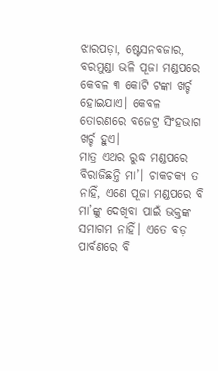ଝାରପଡ଼ା, ଷ୍ଟେସନବଜାର, ବରମୁଣ୍ଡା ଭଳି ପୂଜା ମଣ୍ଡପରେ କେବଳ ୩ କୋଟି ଟଙ୍କା ଖର୍ଚ୍ଚ ହୋଇଯାଏ। କେବଳ ତୋରଣରେ ବଜେଟ୍ର ସିଂହଭାଗ ଖର୍ଚ୍ଚ ହୁଏ।
ମାତ୍ର ଏଥର ରୁଦ୍ଧ ମଣ୍ଡପରେ ବିରାଜିଛନ୍ତି ମା’। ଚାକଚକ୍ୟ ତ ନାହିଁ, ଏଣେ ପୂଜା ମଣ୍ଡପରେ ବି ମା’ଙ୍କୁ ଦେଖିବା ପାଇଁ ଭକ୍ତଙ୍କ ସମାଗମ ନାହିଁ। ଏତେ ବଡ଼ ପାର୍ବଣରେ ବି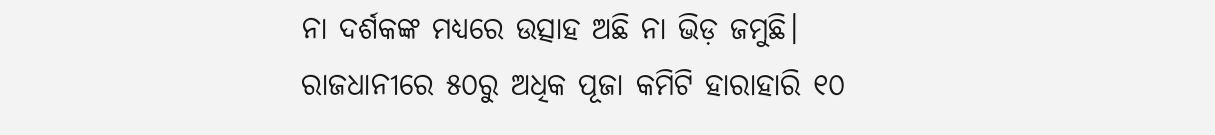ନା ଦର୍ଶକଙ୍କ ମଧ୍ୟରେ ଉତ୍ସାହ ଅଛି ନା ଭିଡ଼ ଜମୁଛି।
ରାଜଧାନୀରେ ୫୦ରୁ ଅଧିକ ପୂଜା କମିଟି ହାରାହାରି ୧୦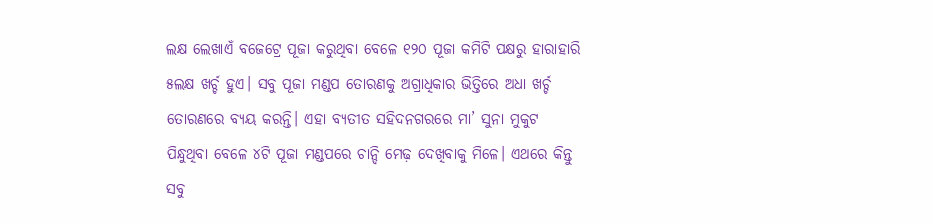ଲକ୍ଷ ଲେଖାଏଁ ବଜେଟ୍ରେ ପୂଜା କରୁଥିବା ବେଳେ ୧୨୦ ପୂଜା କମିଟି ପକ୍ଷରୁ ହାରାହାରି ୫ଲକ୍ଷ ଖର୍ଚ୍ଚ ହୁଏ। ସବୁ ପୂଜା ମଣ୍ଡପ ତୋରଣକୁ ଅଗ୍ରାଧିକାର ଭିତ୍ତିରେ ଅଧା ଖର୍ଚ୍ଚ ତୋରଣରେ ବ୍ୟୟ କରନ୍ତି। ଏହା ବ୍ୟତୀତ ସହିଦନଗରରେ ମା’ ସୁନା ମୁକୁଟ ପିନ୍ଧୁଥିବା ବେଳେ ୪ଟି ପୂଜା ମଣ୍ଡପରେ ଚାନ୍ଦି ମେଢ଼ ଦେଖିବାକୁ ମିଳେ। ଏଥରେ କିନ୍ତୁ ସବୁ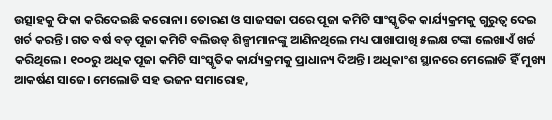ଉତ୍ସାହକୁ ଫିକା କରିଦେଇଛି କରୋନା। ତୋରଣ ଓ ସାଜସଜା ପରେ ପୂଜା କମିଟି ସାଂସ୍କୃତିକ କାର୍ଯ୍ୟକ୍ରମକୁ ଗୁରୁତ୍ବ ଦେଇ ଖର୍ଚ କରନ୍ତି। ଗତ ବର୍ଷ ବଡ଼ ପୂଜା କମିଟି ବଲିଉଡ୍ ଶିଳ୍ପୀମାନଙ୍କୁ ଆଣିନଥିଲେ ମଧ୍ୟ ପାଖାପାଖି ୫ଲକ୍ଷ ଟଙ୍କା ଲେଖାଏଁ ଖର୍ଚ୍ଚ କରିଥିଲେ। ୧୦୦ରୁ ଅଧିକ ପୂଜା କମିଟି ସାଂସ୍କୃତିକ କାର୍ଯ୍ୟକ୍ରମକୁ ପ୍ରାଧାନ୍ୟ ଦିଅନ୍ତି। ଅଧିକାଂଶ ସ୍ଥାନରେ ମେଲୋଡି ହିଁ ମୁଖ୍ୟ ଆକର୍ଷଣ ସାଜେ। ମେଲୋଡି ସହ ଭଜନ ସମାରୋହ,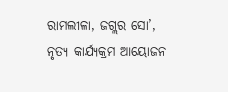ରାମଲୀଳା, ଜଗ୍ଲର ସୋ’, ନୃତ୍ୟ କାର୍ଯ୍ୟକ୍ରମ ଆୟୋଜନ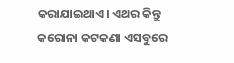କରାଯାଇଥାଏ। ଏଥର କିନ୍ତୁ କରୋନା କଟକଣା ଏସବୁରେ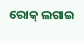ରୋକ୍ ଲଗାଇ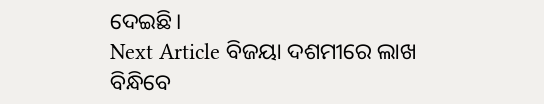ଦେଇଛି।
Next Article ବିଜୟା ଦଶମୀରେ ଲାଖ ବିନ୍ଧିବେ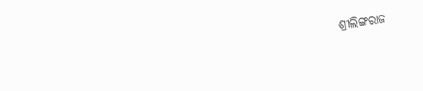ଶ୍ରୀଲିଙ୍ଗରାଜ